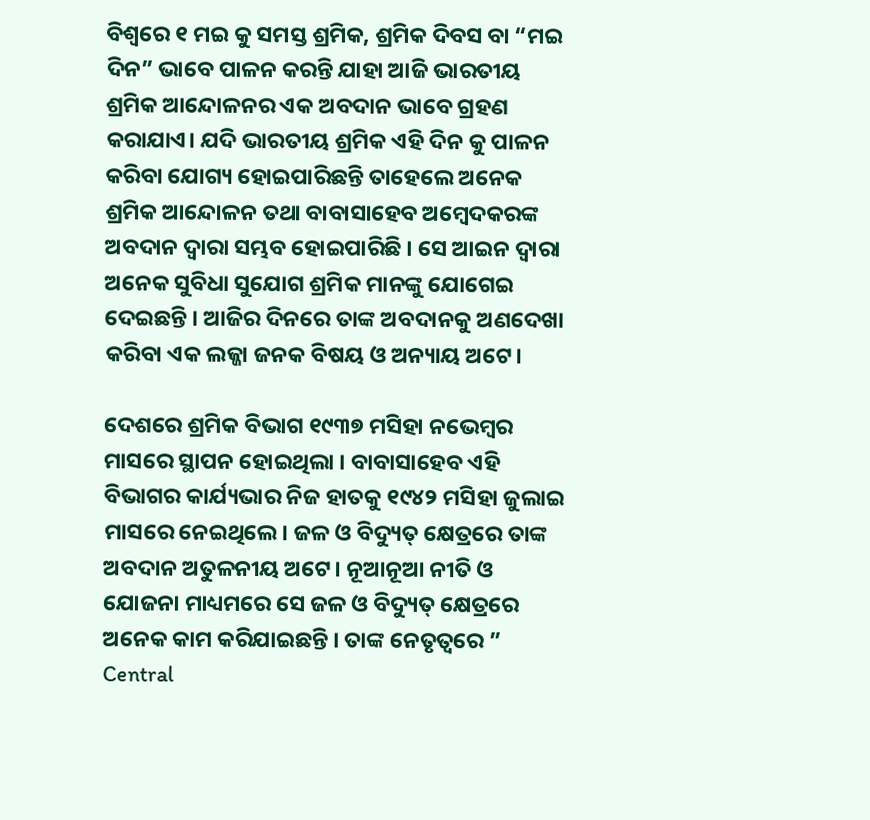ବିଶ୍ବରେ ୧ ମଇ କୁ ସମସ୍ତ ଶ୍ରମିକ, ଶ୍ରମିକ ଦିବସ ବା “ମଇ ଦିନ” ଭାବେ ପାଳନ କରନ୍ତି ଯାହା ଆଜି ଭାରତୀୟ ଶ୍ରମିକ ଆନ୍ଦୋଳନର ଏକ ଅବଦାନ ଭାବେ ଗ୍ରହଣ କରାଯାଏ। ଯଦି ଭାରତୀୟ ଶ୍ରମିକ ଏହି ଦିନ କୁ ପାଳନ କରିବା ଯୋଗ୍ୟ ହୋଇପାରିଛନ୍ତି ତାହେଲେ ଅନେକ ଶ୍ରମିକ ଆନ୍ଦୋଳନ ତଥା ବାବାସାହେବ ଅମ୍ବେଦକରଙ୍କ ଅବଦାନ ଦ୍ଵାରା ସମ୍ଭବ ହୋଇପାରିଛି । ସେ ଆଇନ ଦ୍ୱାରା ଅନେକ ସୁବିଧା ସୁଯୋଗ ଶ୍ରମିକ ମାନଙ୍କୁ ଯୋଗେଇ ଦେଇଛନ୍ତି । ଆଜିର ଦିନରେ ତାଙ୍କ ଅବଦାନକୁ ଅଣଦେଖା କରିବା ଏକ ଲଜ୍ଜା ଜନକ ବିଷୟ ଓ ଅନ୍ୟାୟ ଅଟେ।

ଦେଶରେ ଶ୍ରମିକ ବିଭାଗ ୧୯୩୭ ମସିହା ନଭେମ୍ବର ମାସରେ ସ୍ଥାପନ ହୋଇଥିଲା । ବାବାସାହେବ ଏହି ବିଭାଗର କାର୍ଯ୍ୟଭାର ନିଜ ହାତକୁ ୧୯୪୨ ମସିହା ଜୁଲାଇ ମାସରେ ନେଇଥିଲେ। ଜଳ ଓ ବିଦ୍ୟୁତ୍ କ୍ଷେତ୍ରରେ ତାଙ୍କ ଅବଦାନ ଅତୁଳନୀୟ ଅଟେ। ନୂଆନୂଆ ନୀତି ଓ ଯୋଜନା ମାଧ୍ୟମରେ ସେ ଜଳ ଓ ବିଦ୍ୟୁତ୍ କ୍ଷେତ୍ରରେ ଅନେକ କାମ କରିଯାଇଛନ୍ତି । ତାଙ୍କ ନେତୃତ୍ଵରେ ” Central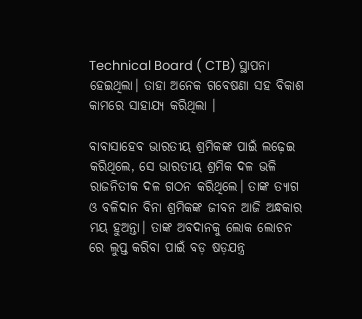Technical Board ( CTB) ସ୍ଥାପନା ହେଇଥିଲା। ତାହା ଅନେକ ଗବେଷଣା ସହ ବିକାଶ କାମରେ ସାହାଯ୍ୟ କରିଥିଲା ।

ବାବାସାହେବ ଭାରତୀୟ ଶ୍ରମିକଙ୍କ ପାଇଁ ଲଢ଼େଇ କରିଥିଲେ, ସେ ଭାରତୀୟ ଶ୍ରମିକ ଦଳ ଭଳି ରାଜନିତୀକ ଦଳ ଗଠନ କରିଥିଲେ। ତାଙ୍କ ତ୍ୟାଗ ଓ ବଳିଦାନ ବିନା ଶ୍ରମିକଙ୍କ ଜୀବନ ଆଜି ଅନ୍ଧକାର ମୟ ହୁଅନ୍ତା। ତାଙ୍କ ଅବଦାନକୁ ଲୋକ ଲୋଚନ ରେ ଲୁପ୍ତ କରିବା ପାଇଁ ବଡ଼ ଷଡ଼ଯନ୍ତ୍ର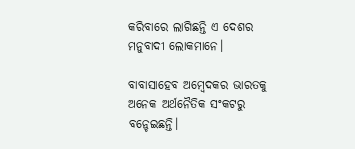କରିବାରେ ଲାଗିଛନ୍ତି ଏ ଦେଶର ମନୁବାଦୀ ଲୋକମାନେ।

ବାବାସାହେବ ଅମ୍ବେଦକର ଭାରତକୁ ଅନେକ ଅର୍ଥନୈତିକ ସଂକଟରୁ ବନ୍ଚେଇଛନ୍ତି।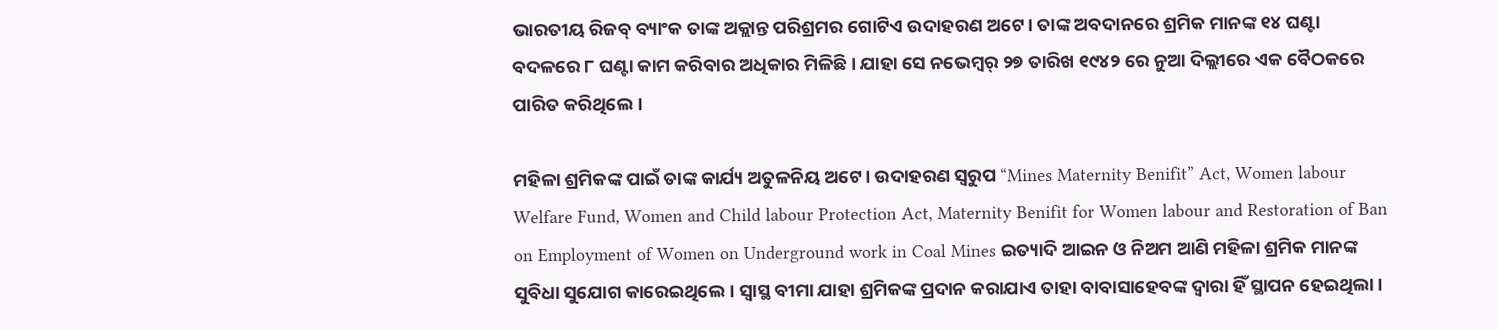ଭାରତୀୟ ରିଜବ୍ ବ୍ୟାଂକ ତାଙ୍କ ଅକ୍ଲାନ୍ତ ପରିଶ୍ରମର ଗୋଟିଏ ଉଦାହରଣ ଅଟେ। ତାଙ୍କ ଅବଦାନରେ ଶ୍ରମିକ ମାନଙ୍କ ୧୪ ଘଣ୍ଟା ବଦଳରେ ୮ ଘଣ୍ଟା କାମ କରିବାର ଅଧିକାର ମିଳିଛି। ଯାହା ସେ ନଭେମ୍ବର୍ ୨୭ ତାରିଖ ୧୯୪୨ ରେ ନୁଆ ଦିଲ୍ଲୀରେ ଏକ ବୈଠକରେ ପାରିତ କରିଥିଲେ।

ମହିଳା ଶ୍ରମିକଙ୍କ ପାଇଁ ତାଙ୍କ କାର୍ଯ୍ୟ ଅତୁଳନିୟ ଅଟେ। ଉଦାହରଣ ସ୍ବରୁପ “Mines Maternity Benifit” Act, Women labour Welfare Fund, Women and Child labour Protection Act, Maternity Benifit for Women labour and Restoration of Ban on Employment of Women on Underground work in Coal Mines ଇତ୍ୟାଦି ଆଇନ ଓ ନିଅମ ଆଣି ମହିଳା ଶ୍ରମିକ ମାନଙ୍କ ସୁବିଧା ସୁଯୋଗ କାରେଇଥିଲେ। ସ୍ବାସ୍ଥ ବୀମା ଯାହା ଶ୍ରମିକଙ୍କ ପ୍ରଦାନ କରାଯାଏ ତାହା ବାବାସାହେବଙ୍କ ଦ୍ବାରା ହିଁ ସ୍ଥାପନ ହେଇଥିଲା।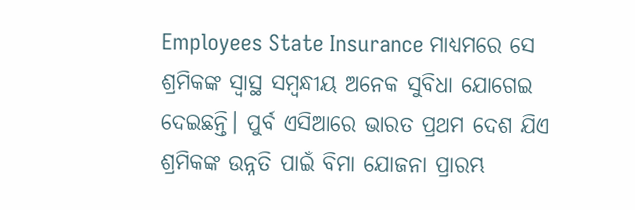Employees State Insurance ମାଧ୍ୟମରେ ସେ ଶ୍ରମିକଙ୍କ ସ୍ବାସ୍ଥ ସମ୍ବନ୍ଧୀୟ ଅନେକ ସୁବିଧା ଯୋଗେଇ ଦେଇଛନ୍ତି। ପୁର୍ବ ଏସିଆରେ ଭାରତ ପ୍ରଥମ ଦେଶ ଯିଏ ଶ୍ରମିକଙ୍କ ଉନ୍ନତି ପାଇଁ ବିମା ଯୋଜନା ପ୍ରାରମ୍ଭ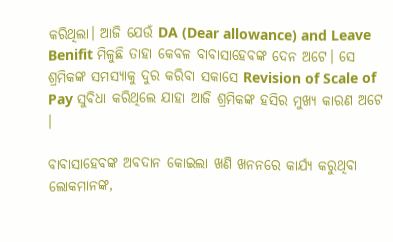କରିଥିଲା। ଆଜି ଯେଉଁ DA (Dear allowance) and Leave Benifit ମିଳୁଛି ତାହା କେବଳ ବାବାସାହେବଙ୍କ ଦେନ ଅଟେ। ସେ ଶ୍ରମିକଙ୍କ ସମସ୍ୟାକୁ ଦୁର କରିବା ସକାସେ Revision of Scale of Pay ସୁବିଧା କରିଥିଲେ ଯାହା ଆଜି ଶ୍ରମିକଙ୍କ ହସିର ମୁଖ୍ୟ କାରଣ ଅଟେ ।

ବାବାସାହେବଙ୍କ ଅବଦାନ କୋଇଲା ଖଣି ଖନନରେ କାର୍ଯ୍ୟ କରୁଥିବା ଲୋକମାନଙ୍କ,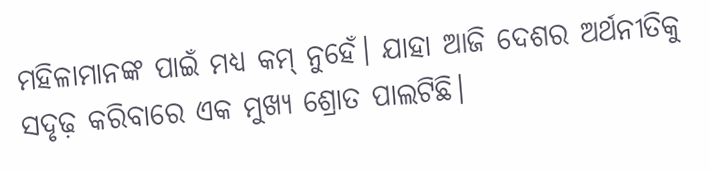ମହିଳାମାନଙ୍କ ପାଇଁ ମଧ୍ୟ କମ୍ ନୁହେଁ। ଯାହା ଆଜି ଦେଶର ଅର୍ଥନୀତିକୁ ସଦୃଢ଼ କରିବାରେ ଏକ ମୁଖ୍ୟ ଶ୍ରୋତ ପାଲଟିଛି।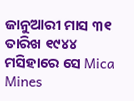ଜାନୁଆରୀ ମାସ ୩୧ ତାରିଖ ୧୯୪୪ ମସିହାରେ ସେ Mica Mines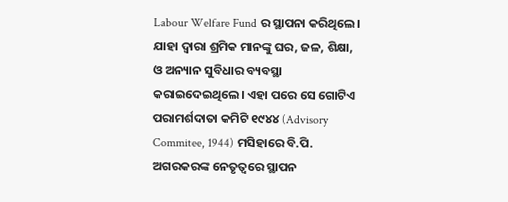Labour Welfare Fund ର ସ୍ଥାପନା କରିଥିଲେ। ଯାହା ଦ୍ବାରା ଶ୍ରମିକ ମାନଙ୍କୁ ଘର, ଜଳ, ଶିକ୍ଷା, ଓ ଅନ୍ୟାନ ସୁବିଧାର ବ୍ୟବସ୍ଥା କରାଇଦେଇଥିଲେ। ଏହା ପରେ ସେ ଗୋଟିଏ ପରାମର୍ଶଦାତା କମିଟି ୧୯୪୪ (Advisory Commitee, 1944) ମସିହାରେ ବି.ପି. ଅଗରକରଙ୍କ ନେତୃତ୍ବରେ ସ୍ଥାପନ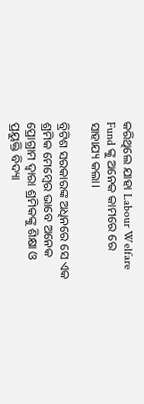କରିଥିଲେ ଯାହା Labour Welfare Fund ଙ୍କୁ ଅନେକ କାମରେ ରେ ସାହାଯ୍ୟ କଲା।

ବ୍ରିଟିଶ ସରକାରଙ୍କ ଅଧିନରେ ସେ ଏକ ଶ୍ରମିକ ମେମ୍ବେର ଭାବେ ଅନେକ ପ୍ରୋଗ୍ରାମ ଦ୍ବାରା ଶ୍ରମିକଙ୍କୁ ଶିକ୍ଷା ଓ ପ୍ରୟୁକ୍ତି ବିଦ୍ୟା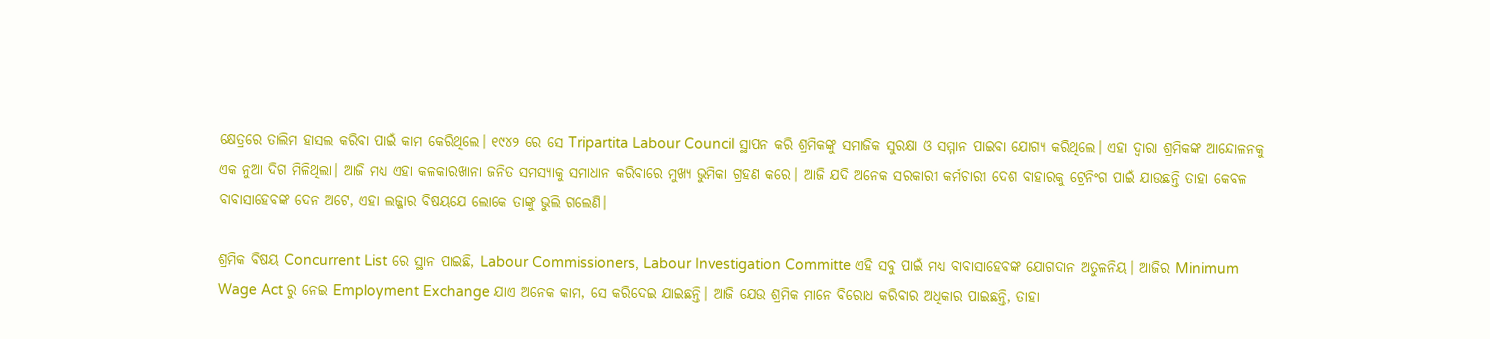କ୍ଷେତ୍ରରେ ତାଲିମ ହାସଲ କରିବା ପାଇଁ କାମ କେରିଥିଲେ। ୧୯୪୨ ରେ ସେ Tripartita Labour Council ସ୍ଥାପନ କରି ଶ୍ରମିକଙ୍କୁ ସମାଜିକ ସୁରକ୍ଷା ଓ ସମ୍ମାନ ପାଇବା ଯୋଗ୍ୟ କରିଥିଲେ। ଏହା ଦ୍ବାରା ଶ୍ରମିକଙ୍କ ଆନ୍ଦୋଳନକୁ ଏକ ନୁଆ ଦିଗ ମିଳିଥିଲା। ଆଜି ମଧ୍ୟ ଏହା କଳକାରଖାନା ଜନିତ ସମସ୍ୟାକୁ ସମାଧାନ କରିବାରେ ମୁଖ୍ୟ ଭୁମିକା ଗ୍ରହଣ କରେ। ଆଜି ଯଦି ଅନେକ ସରକାରୀ କର୍ମଚାରୀ ଦେଶ ବାହାରକୁ ଟ୍ରେନିଂଗ ପାଇଁ ଯାଉଛନ୍ତି ତାହା କେବଳ ବାବାସାହେବଙ୍କ ଦେନ ଅଟେ, ଏହା ଲଜ୍ଜାର ବିଷୟଯେ ଲୋକେ ତାଙ୍କୁ ଭୁଲି ଗଲେଣି।

ଶ୍ରମିକ ବିଷୟ Concurrent List ରେ ସ୍ଥାନ ପାଇଛି, Labour Commissioners, Labour Investigation Committe ଏହି ସବୁ ପାଇଁ ମଧ୍ୟ ବାବାସାହେବଙ୍କ ଯୋଗଦାନ ଅତୁଳନିୟ। ଆଜିର Minimum Wage Act ରୁ ନେଇ Employment Exchange ଯାଏ ଅନେକ କାମ, ସେ କରିଦେଇ ଯାଇଛନ୍ତି। ଆଜି ଯେଉ ଶ୍ରମିକ ମାନେ ବିରୋଧ କରିବାର ଅଧିକାର ପାଇଛନ୍ତି, ତାହା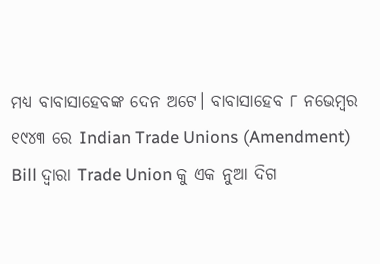ମଧ୍ୟ ବାବାସାହେବଙ୍କ ଦେନ ଅଟେ। ବାବାସାହେବ ୮ ନଭେମ୍ବର ୧୯୪୩ ରେ Indian Trade Unions (Amendment) Bill ଦ୍ବାରା Trade Union କୁ ଏକ ନୁଆ ଦିଗ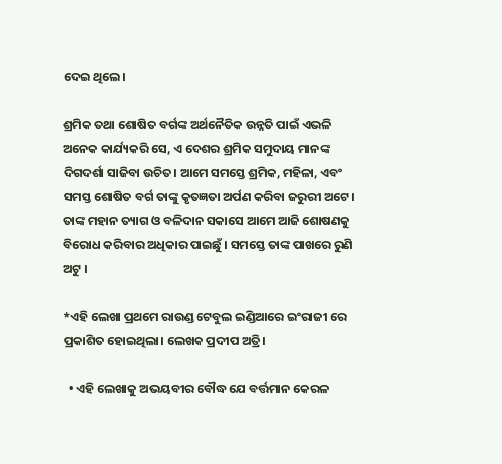ଦେଇ ଥିଲେ।

ଶ୍ରମିକ ତଥା ଶୋଷିତ ବର୍ଗଙ୍କ ଅର୍ଥନୈତିକ ଉନ୍ନତି ପାଇଁ ଏଭଳି ଅନେକ କାର୍ଯ୍ୟକରି ସେ, ଏ ଦେଶର ଶ୍ରମିକ ସମୁଦାୟ ମାନଙ୍କ ଦିଗଦର୍ଶା ସାଜିବା ଉଚିତ। ଆମେ ସମସ୍ତେ ଶ୍ରମିକ, ମହିଳା, ଏବଂ ସମସ୍ତ ଶୋଷିତ ବର୍ଗ ତାଙ୍କୁ କୃତଜ୍ଞତା ଅର୍ପଣ କରିବା ଜରୁରୀ ଅଟେ। ତାଙ୍କ ମହାନ ତ୍ୟାଗ ଓ ବଳିଦାନ ସକାସେ ଆମେ ଆଜି ଶୋଷଣକୁ ବିରୋଧ କରିବାର ଅଧିକାର ପାଇଛୁଁ । ସମସ୍ତେ ତାଙ୍କ ପାଖରେ ରୁଣି ଅଟୁ ।

*ଏହି ଲେଖା ପ୍ରଥମେ ରାଉଣ୍ଡ ଟେବୁଲ ଇଣ୍ଡିଆରେ ଇଂରାଜୀ ରେ ପ୍ରକାଶିତ ହୋଇଥିଲା। ଲେଖକ ପ୍ରଦୀପ ଅତ୍ରି।

  • ଏହି ଲେଖାକୁ ଅଭୟବୀର ବୌଦ୍ଧ ଯେ ବର୍ତ୍ତମାନ କେରଳ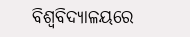ବିଶ୍ୱବିଦ୍ୟାଳୟରେ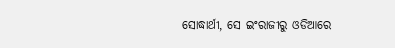ସୋଦ୍ଧାର୍ଥୀ, ସେ ଇଂରାଜୀରୁ ଓଡିଆରେ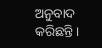ଅନୁବାଦ କରିଛନ୍ତି।